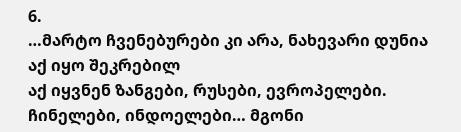6.
…მარტო ჩვენებურები კი არა, ნახევარი დუნია აქ იყო შეკრებილ
აქ იყვნენ ზანგები, რუსები, ევროპელები. ჩინელები, ინდოელები… მგონი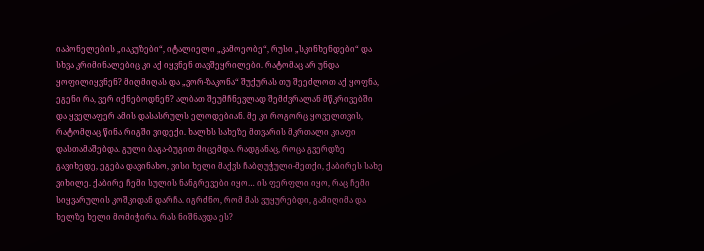იაპონელების „იაკუზები“, იტალიელი „კამოეობე“, რუსი „სკინხენდები“ და სხვა კრიმინალებიც კი აქ იყვნენ თავშეყრილები. რატომაც არ უნდა ყოფილიყვნენ? მიღმიღას და „ვორ-ზაკონა“ შუქურას თუ შეეძლოთ აქ ყოფნა, ეგენი რა, ვერ იქნებოდნენ? ალბათ შეუმჩნევლად შემძვრალან მწკრივებში და ყველაფერ ამის დასასრულს ელოდებიან. მე კი როგორც ყოველთვის, რატომღაც წინა რიგში ვიდექი. ხალხს სახეზე მთვარის მკრთალი კიაფი დასთამაშებდა. გული ბაგა-ბუგით მიცემდა. რადგანაც, როცა გვერდზე გავიხედე, ეგება დავინახო, ვისი ხელი მაქვს ჩაბღუჭული-მეთქი, ქაბირეს სახე ვიხილე. ქაბირე ჩემი სულის ნანგრევები იყო… ის ფერფლი იყო, რაც ჩემი სიყვარულის კოშკიდან დარჩა. იგრძნო, რომ მას ვუყურებდი, გამიღიმა და ხელზე ხელი მომიჭირა. რას ნიშნავდა ეს?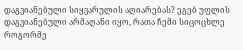დაგვიანებული სიყვარულის აღიარებას? ეგებ უფლის დაგვიანებული არმაღანი იყო, რათა ჩემი სიცოცხლე როგორმე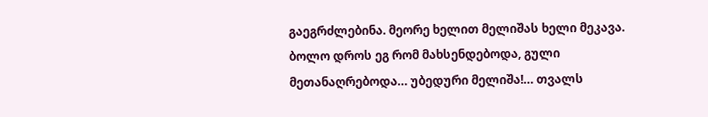გაეგრძლებინა. მეორე ხელით მელიშას ხელი მეკავა. ბოლო დროს ეგ რომ მახსენდებოდა, გული მეთანაღრებოდა… უბედური მელიშა!… თვალს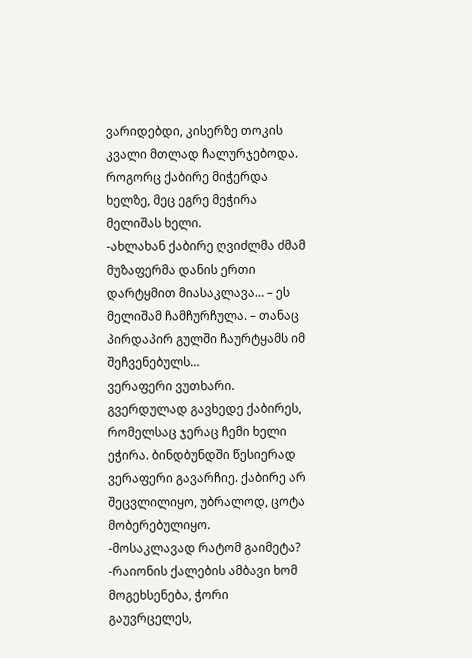ვარიდებდი, კისერზე თოკის კვალი მთლად ჩალურჯებოდა. როგორც ქაბირე მიჭერდა ხელზე, მეც ეგრე მეჭირა მელიშას ხელი.
-ახლახან ქაბირე ღვიძლმა ძმამ მუზაფერმა დანის ერთი დარტყმით მიასაკლავა… – ეს მელიშამ ჩამჩურჩულა. – თანაც პირდაპირ გულში ჩაურტყამს იმ შეჩვენებულს…
ვერაფერი ვუთხარი. გვერდულად გავხედე ქაბირეს, რომელსაც ჯერაც ჩემი ხელი ეჭირა. ბინდბუნდში წესიერად ვერაფერი გავარჩიე. ქაბირე არ შეცვლილიყო, უბრალოდ, ცოტა მობერებულიყო.
-მოსაკლავად რატომ გაიმეტა?
-რაიონის ქალების ამბავი ხომ მოგეხსენება, ჭორი გაუვრცელეს,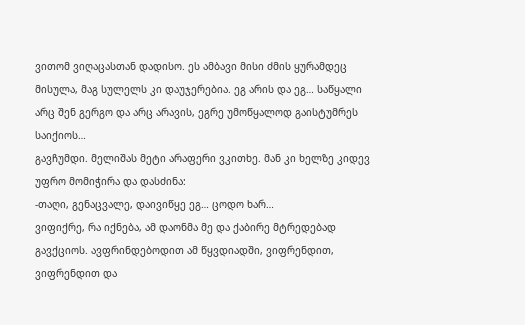ვითომ ვიღაცასთან დადისო. ეს ამბავი მისი ძმის ყურამდეც მისულა, მაგ სულელს კი დაუჯერებია. ეგ არის და ეგ… საწყალი არც შენ გერგო და არც არავის, ეგრე უმოწყალოდ გაისტუმრეს საიქიოს…
გავჩუმდი. მელიშას მეტი არაფერი ვკითხე. მან კი ხელზე კიდევ უფრო მომიჭირა და დასძინა:
-თაღი, გენაცვალე, დაივიწყე ეგ… ცოდო ხარ…
ვიფიქრე, რა იქნება, ამ დაონმა მე და ქაბირე მტრედებად გავქციოს. ავფრინდებოდით ამ წყვდიადში, ვიფრენდით, ვიფრენდით და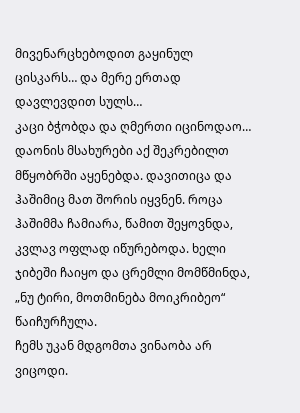მივენარცხებოდით გაყინულ ცისკარს… და მერე ერთად დავლევდით სულს…
კაცი ბჭობდა და ღმერთი იცინოდაო…
დაონის მსახურები აქ შეკრებილთ მწყობრში აყენებდა. დავითიცა და ჰაშიმიც მათ შორის იყვნენ. როცა ჰაშიმმა ჩამიარა, წამით შეყოვნდა, კვლავ ოფლად იწურებოდა. ხელი ჯიბეში ჩაიყო და ცრემლი მომწმინდა, „ნუ ტირი, მოთმინება მოიკრიბეო“ წაიჩურჩულა.
ჩემს უკან მდგომთა ვინაობა არ ვიცოდი.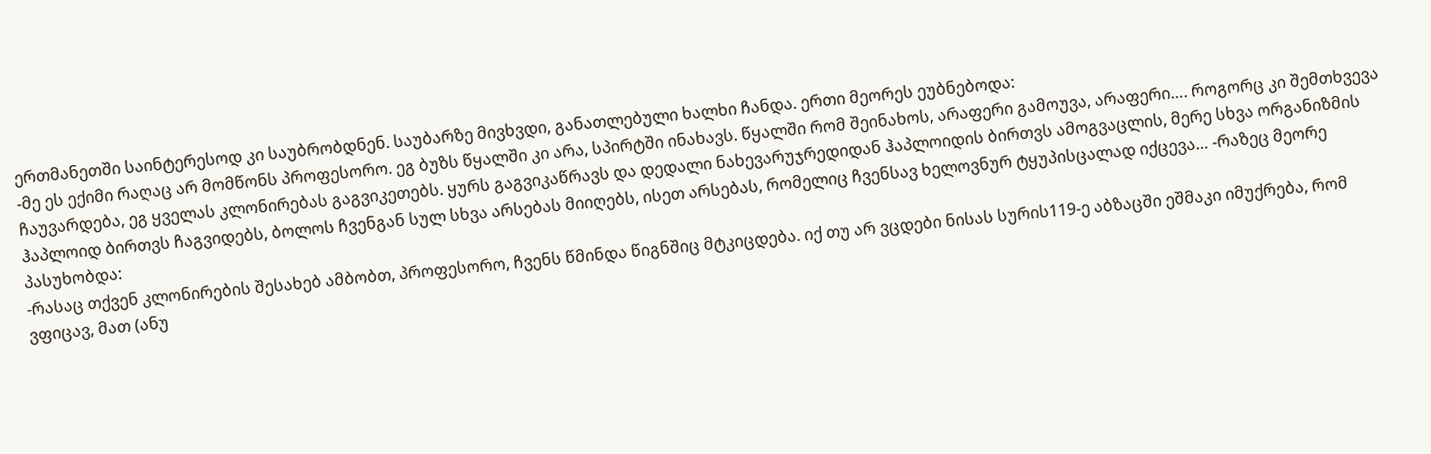ერთმანეთში საინტერესოდ კი საუბრობდნენ. საუბარზე მივხვდი, განათლებული ხალხი ჩანდა. ერთი მეორეს ეუბნებოდა:
-მე ეს ექიმი რაღაც არ მომწონს პროფესორო. ეგ ბუზს წყალში კი არა, სპირტში ინახავს. წყალში რომ შეინახოს, არაფერი გამოუვა, არაფერი…. როგორც კი შემთხვევა ჩაუვარდება, ეგ ყველას კლონირებას გაგვიკეთებს. ყურს გაგვიკაწრავს და დედალი ნახევარუჯრედიდან ჰაპლოიდის ბირთვს ამოგვაცლის, მერე სხვა ორგანიზმის ჰაპლოიდ ბირთვს ჩაგვიდებს, ბოლოს ჩვენგან სულ სხვა არსებას მიიღებს, ისეთ არსებას, რომელიც ჩვენსავ ხელოვნურ ტყუპისცალად იქცევა… -რაზეც მეორე პასუხობდა:
-რასაც თქვენ კლონირების შესახებ ამბობთ, პროფესორო, ჩვენს წმინდა წიგნშიც მტკიცდება. იქ თუ არ ვცდები ნისას სურის119-ე აბზაცში ეშმაკი იმუქრება, რომ ვფიცავ, მათ (ანუ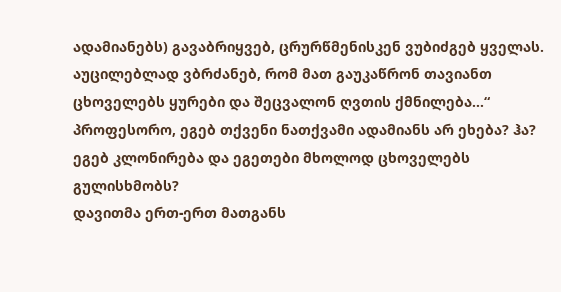ადამიანებს) გავაბრიყვებ, ცრურწმენისკენ ვუბიძგებ ყველას. აუცილებლად ვბრძანებ, რომ მათ გაუკაწრონ თავიანთ ცხოველებს ყურები და შეცვალონ ღვთის ქმნილება…“ პროფესორო, ეგებ თქვენი ნათქვამი ადამიანს არ ეხება? ჰა? ეგებ კლონირება და ეგეთები მხოლოდ ცხოველებს გულისხმობს?
დავითმა ერთ-ერთ მათგანს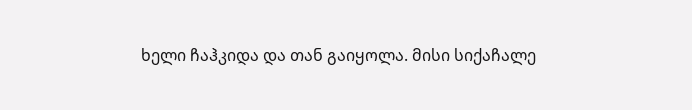ხელი ჩაჰკიდა და თან გაიყოლა. მისი სიქაჩალე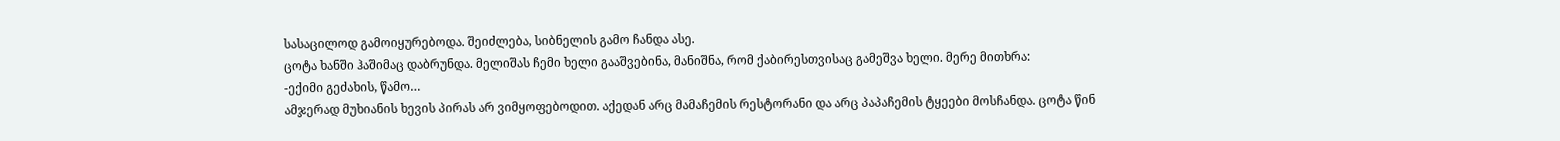სასაცილოდ გამოიყურებოდა. შეიძლება, სიბნელის გამო ჩანდა ასე.
ცოტა ხანში ჰაშიმაც დაბრუნდა. მელიშას ჩემი ხელი გააშვებინა, მანიშნა, რომ ქაბირესთვისაც გამეშვა ხელი. მერე მითხრა:
-ექიმი გეძახის, წამო…
ამჯერად მუხიანის ხევის პირას არ ვიმყოფებოდით. აქედან არც მამაჩემის რესტორანი და არც პაპაჩემის ტყეები მოსჩანდა. ცოტა წინ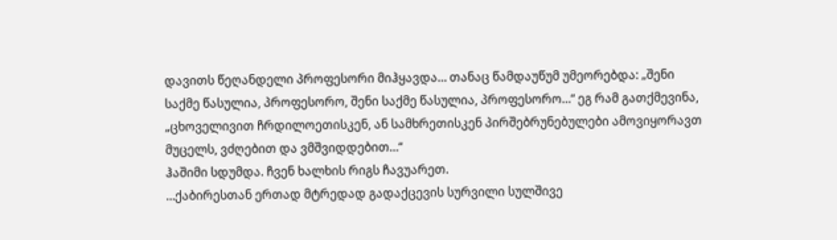დავითს წეღანდელი პროფესორი მიჰყავდა… თანაც წამდაუწუმ უმეორებდა: „შენი საქმე წასულია, პროფესორო, შენი საქმე წასულია, პროფესორო…“ ეგ რამ გათქმევინა, „ცხოველივით ჩრდილოეთისკენ, ან სამხრეთისკენ პირშებრუნებულები ამოვიყორავთ მუცელს, ვძღებით და ვმშვიდდებით…“
ჰაშიმი სდუმდა. ჩვენ ხალხის რიგს ჩავუარეთ.
…ქაბირესთან ერთად მტრედად გადაქცევის სურვილი სულშივე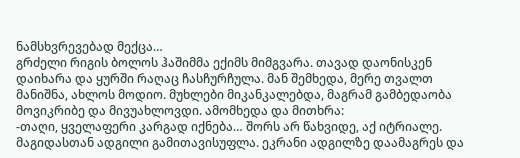ნამსხვრევებად მექცა…
გრძელი რიგის ბოლოს ჰაშიმმა ექიმს მიმგვარა. თავად დაონისკენ დაიხარა და ყურში რაღაც ჩასჩურჩულა. მან შემხედა, მერე თვალთ მანიშნა, ახლოს მოდიო. მუხლები მიკანკალებდა, მაგრამ გამბედაობა მოვიკრიბე და მივუახლოვდი. ამომხედა და მითხრა:
-თაღი, ყველაფერი კარგად იქნება… შორს არ წახვიდე, აქ იტრიალე.
მაგიდასთან ადგილი გამითავისუფლა. ეკრანი ადგილზე დაამაგრეს და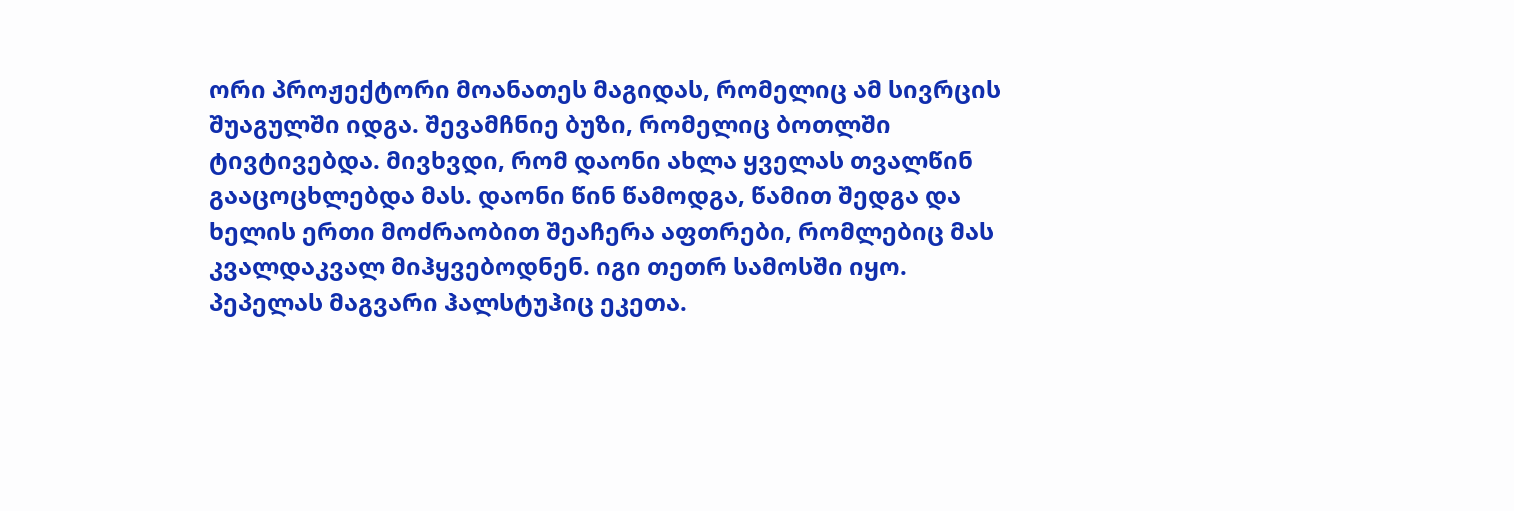ორი პროჟექტორი მოანათეს მაგიდას, რომელიც ამ სივრცის შუაგულში იდგა. შევამჩნიე ბუზი, რომელიც ბოთლში ტივტივებდა. მივხვდი, რომ დაონი ახლა ყველას თვალწინ გააცოცხლებდა მას. დაონი წინ წამოდგა, წამით შედგა და ხელის ერთი მოძრაობით შეაჩერა აფთრები, რომლებიც მას კვალდაკვალ მიჰყვებოდნენ. იგი თეთრ სამოსში იყო. პეპელას მაგვარი ჰალსტუჰიც ეკეთა.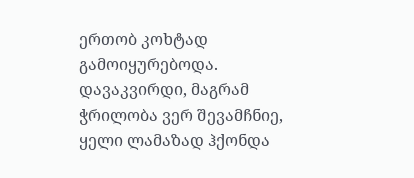ერთობ კოხტად გამოიყურებოდა. დავაკვირდი, მაგრამ ჭრილობა ვერ შევამჩნიე, ყელი ლამაზად ჰქონდა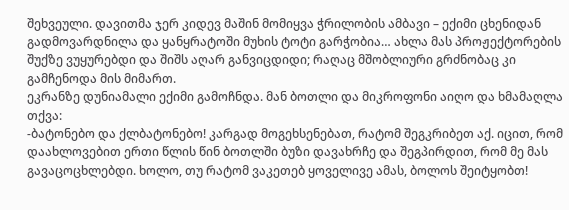შეხვეული. დავითმა ჯერ კიდევ მაშინ მომიყვა ჭრილობის ამბავი – ექიმი ცხენიდან გადმოვარდნილა და ყანყრატოში მუხის ტოტი გარჭობია… ახლა მას პროჟექტორების შუქზე ვუყურებდი და შიშს აღარ განვიცდიდი; რაღაც მშობლიური გრძნობაც კი გამჩენოდა მის მიმართ.
ეკრანზე დუნიამალი ექიმი გამოჩნდა. მან ბოთლი და მიკროფონი აიღო და ხმამაღლა თქვა:
-ბატონებო და ქლბატონებო! კარგად მოგეხსენებათ, რატომ შეგკრიბეთ აქ. იცით, რომ დაახლოვებით ერთი წლის წინ ბოთლში ბუზი დავახრჩე და შეგპირდით, რომ მე მას გავაცოცხლებდი. ხოლო, თუ რატომ ვაკეთებ ყოველივე ამას, ბოლოს შეიტყობთ!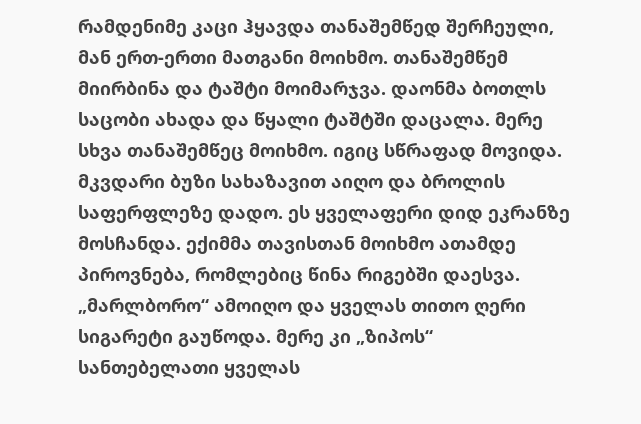რამდენიმე კაცი ჰყავდა თანაშემწედ შერჩეული, მან ერთ-ერთი მათგანი მოიხმო. თანაშემწემ მიირბინა და ტაშტი მოიმარჯვა. დაონმა ბოთლს საცობი ახადა და წყალი ტაშტში დაცალა. მერე სხვა თანაშემწეც მოიხმო. იგიც სწრაფად მოვიდა. მკვდარი ბუზი სახაზავით აიღო და ბროლის საფერფლეზე დადო. ეს ყველაფერი დიდ ეკრანზე მოსჩანდა. ექიმმა თავისთან მოიხმო ათამდე პიროვნება, რომლებიც წინა რიგებში დაესვა. „მარლბორო“ ამოიღო და ყველას თითო ღერი სიგარეტი გაუწოდა. მერე კი „ზიპოს“ სანთებელათი ყველას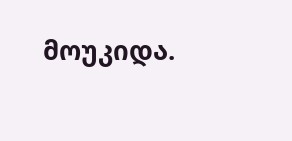მოუკიდა.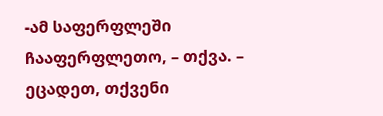-ამ საფერფლეში ჩააფერფლეთო, – თქვა. – ეცადეთ, თქვენი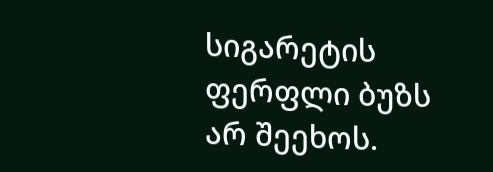სიგარეტის ფერფლი ბუზს არ შეეხოს.